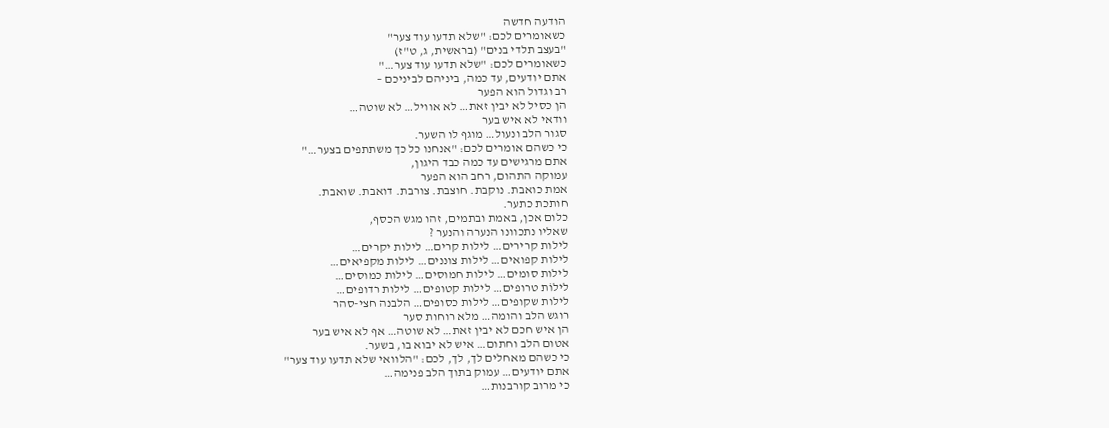הודעה חדשה
כשאומרים לכם: "שלא תדעו עוד צער"
"בעצב תלדי בנים" (בראשית, ג, ט"ז)
כשאומרים לכם: "שלא תדעו עוד צער…"
אתם יודעים, עד כמה, ביניהם לביניכם –
רב וגדול הוא הפער
הן כסיל לא יבין זאת… לא אוויל… לא שוטה…
וודאי לא איש בער
סגור הלב ונעול… מוגף לו השער.
כי כשהם אומרים לכם: "אנחנו כל כך משתתפים בצער…"
אתם מרגישים עד כמה כבד היגון,
עמוקה התהום, רחב הוא הפער
אמת כואבת. נוקבת. חוצבת. צורבת. דואבת. שואבת.
חותכת כתער.
כלום אכן, באמת ובתמים, זהו מגש הכסף,
שאליו נתכוונו הנערה והנער ?
לילות קרירים… לילות קרים… לילות יקרים…
לילות קפואים… לילות צוננים… לילות מקפיאים…
לילות סומים… לילות חמוסים… לילות כמוסים…
לילוֹת טרופים… לילות קטופים… לילות רדופים…
לילות שקופים… לילות כסופים… הלבנה חצי-סהר
רוגש הלב והומה… מלא רוחות סער
הן איש חכם לא יבין זאת… לא שוטה… אף לא איש בער
אטום הלב וחתום… איש לא יבוא בו, בשער.
כי כשהם מאחלים לך, לך, לכם: "הלוואי שלא תדעו עוד צער"
אתם יודעים… עמוק בתוך הלב פנימה…
כי מרוב קורבנות…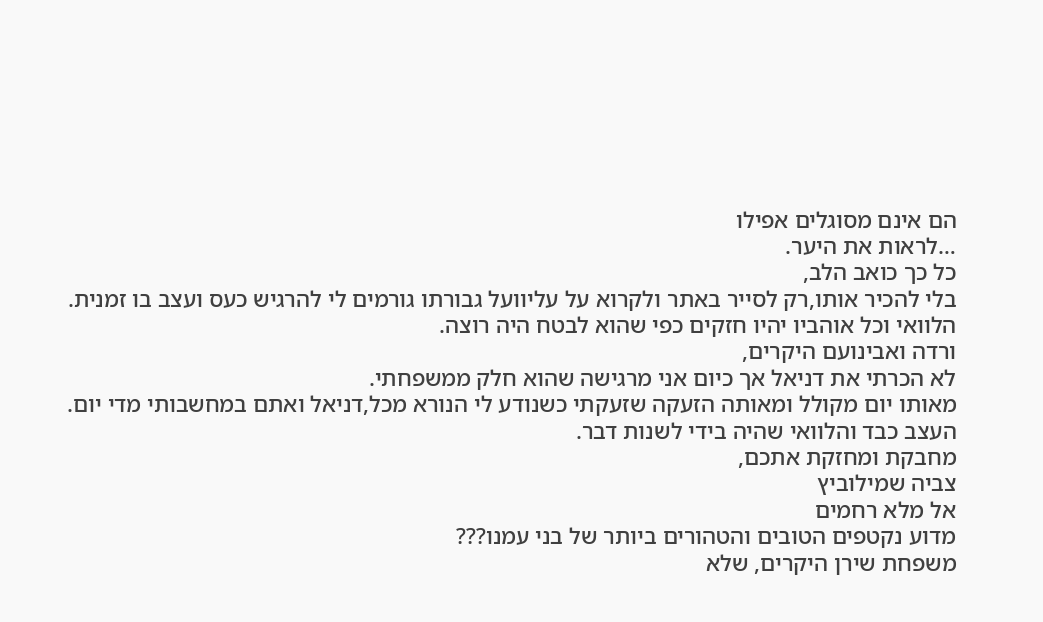הם אינם מסוגלים אפילו
…לראות את היער.
כל כך כואב הלב,
בלי להכיר אותו,רק לסייר באתר ולקרוא על עליוועל גבורתו גורמים לי להרגיש כעס ועצב בו זמנית.
הלוואי וכל אוהביו יהיו חזקים כפי שהוא לבטח היה רוצה.
ורדה ואבינועם היקרים,
לא הכרתי את דניאל אך כיום אני מרגישה שהוא חלק ממשפחתי.
מאותו יום מקולל ומאותה הזעקה שזעקתי כשנודע לי הנורא מכל,דניאל ואתם במחשבותי מדי יום.
העצב כבד והלוואי שהיה בידי לשנות דבר.
מחבקת ומחזקת אתכם,
צביה שמילוביץ
אל מלא רחמים
מדוע נקטפים הטובים והטהורים ביותר של בני עמנו???
משפחת שירן היקרים, שלא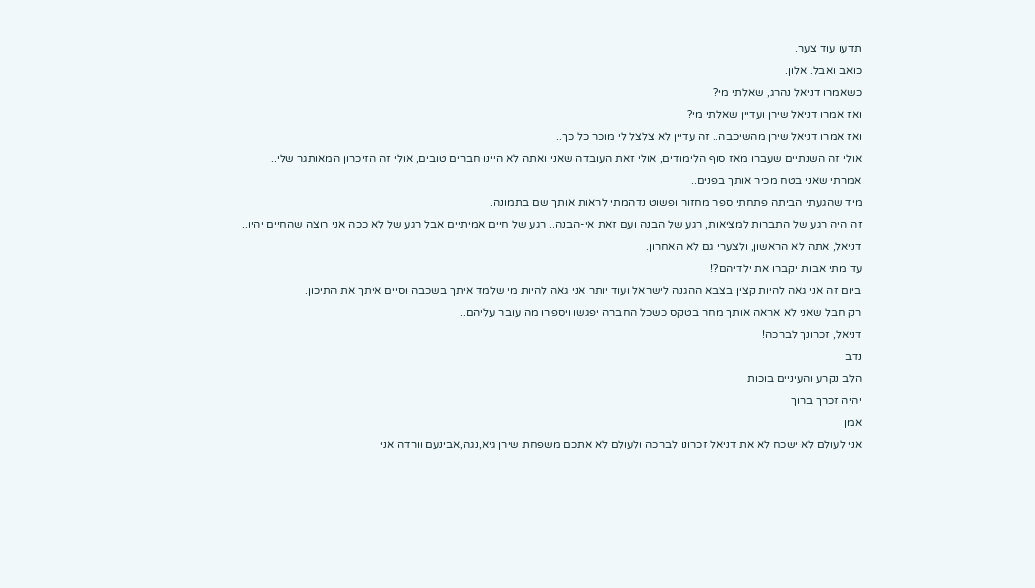תדעו עוד צער.
כואב ואבל. אלון.
כשאמרו דניאל נהרג, שאלתי מי?
ואז אמרו דניאל שירן ועדיין שאלתי מי?
ואז אמרו דניאל שירן מהשיכבה.. זה עדיין לא צלצל לי מוכר כל כך..
אולי זה השנתיים שעברו מאז סוף הלימודים, אולי זאת העובדה שאני ואתה לא היינו חברים טובים, אולי זה הזיכרון המאותגר שלי..
אמרתי שאני בטח מכיר אותך בפנים..
מיד שהגעתי הביתה פתחתי ספר מחזור ופשוט נדהמתי לראות אותך שם בתמונה.
זה היה רגע של התברות למציאות, רגע של הבנה ועם זאת אי-הבנה.. רגע של חיים אמיתיים אבל רגע של לא ככה אני רוצה שהחיים יהיו..
דניאל, אתה לא הראשון, ולצערי גם לא האחרון.
עד מתי אבות יקברו את ילדיהם?!
ביום זה אני גאה להיות קצין בצבא ההגנה לישראל ועוד יותר אני גאה להיות מי שלמד איתך בשכבה וסיים איתך את התיכון.
רק חבל שאני לא אראה אותך מחר בטקס כשכל החברה יפגשו ויספרו מה עובר עליהם..
דניאל, זכרונך לברכה!
נדב
הלב נקרע והעיניים בוכות
יהיה זכרך ברוך
אמן
אני לעולם לא ישכח לא את דניאל זכרונו לברכה ולעולם לא אתכם משפחת שירן גיא,נגה,אבינעם וורדה אני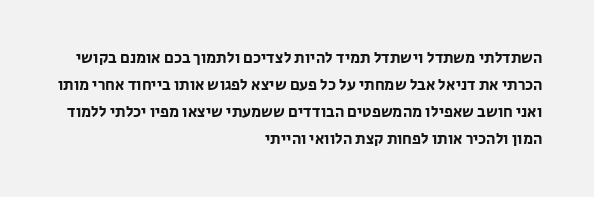השתדלתי משתדל וישתדל תמיד להיות לצדיכם ולתמוך בכם אומנם בקושי הכרתי את דניאל אבל שמחתי על כל פעם שיצא לפגוש אותו בייחוד אחרי מותו ואני חושב שאפילו מהמשפטים הבודדים ששמעתי שיצאו מפיו יכלתי ללמוד המון ולהכיר אותו לפחות קצת הלוואי והייתי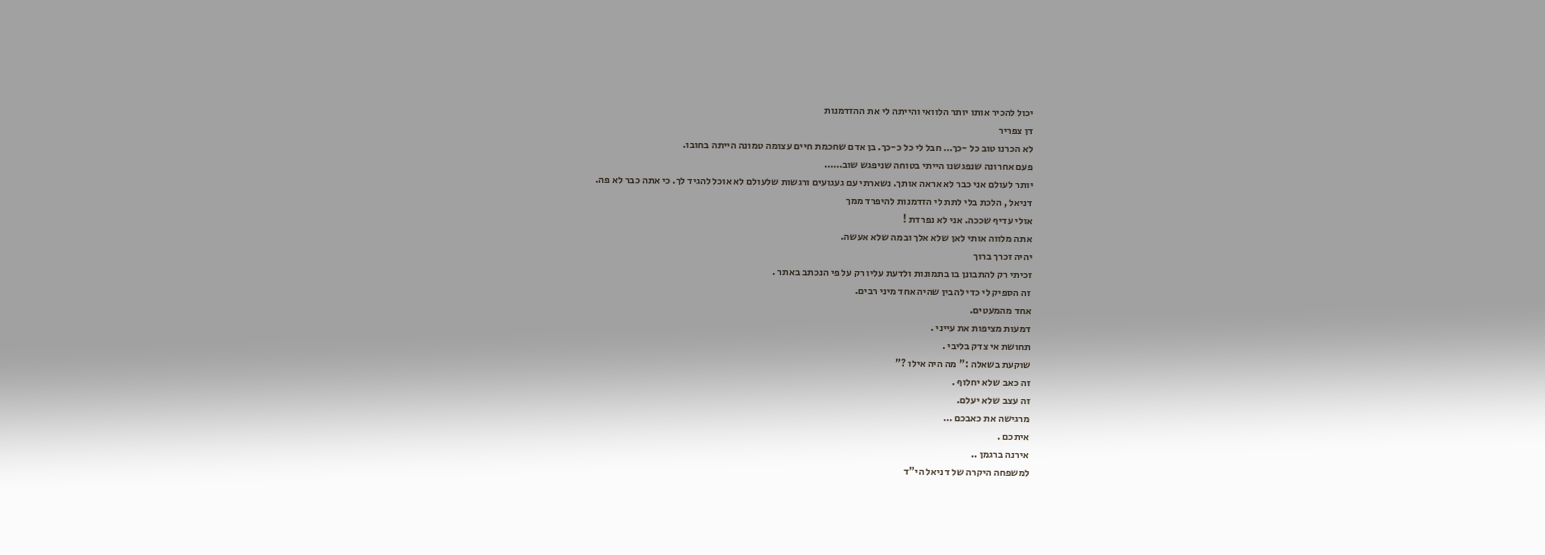יכול להכיר אותו יותר הלוואי והייתה לי את ההזדמנות
דן צפריר
לא הכרנו טוב כל -כך… חבל לי כל כ-כך. בן אדם שחכמת חיים עצומה טמונה הייתה בחובו.
פעם אחרונה שנפגשנו הייתי בטוחה שניפגש שוב……
יותר לעולם אני כבר לא אראה אותך. נשארתי עם געגועים ורגשות שלעולם לא אוכל להגיד לך. כי אתה כבר לא פה.
דניאל , הלכת בלי לתת לי הזדמנות להיפרד ממך
אולי עדיף שככה. אני לא נפרדת !
אתה מלווה אותי לאן שלא אלך ובמה שלא אעשה.
יהיה זכרך ברוך
זכיתי רק להתבונן בו בתמונות ולדעת עליו רק על פי הנכתב באתר .
זה הספיק לי כדי להבין שהיה אחד מיני רבים.
אחד מהמעטים.
דמעות מציפות את עייני .
תחושת אי צדק בליבי .
שוקעת בשאלה :" מה היה אילו ?"
זה כאב שלא יחלוף .
זה עצב שלא יעלם.
מרגישה את כאבכם …
איתכם .
אירנה ברגמן ..
למשפחה היקרה של דניאל הי"ד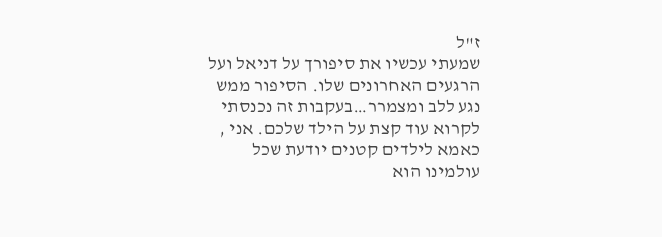ז"ל
שמעתי עכשיו את סיפורך על דניאל ועל הרגעים האחרונים שלו. הסיפור ממש נגע ללב ומצמרר…בעקבות זה נכנסתי לקרוא עוד קצת על הילד שלכם. אני , כאמא לילדים קטנים יודעת שכל עולמינו הוא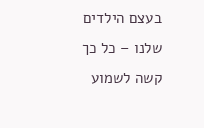בעצם הילדים שלנו – כל כך קשה לשמוע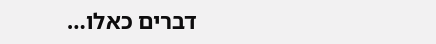דברים כאלו…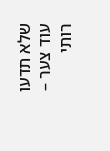שלא תדעו עוד צער – רותי